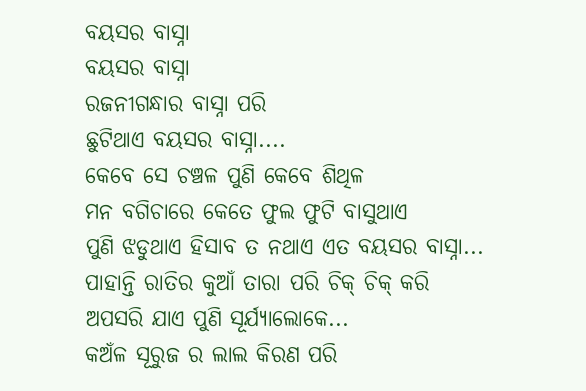ବୟସର ବାସ୍ନା
ବୟସର ବାସ୍ନା
ରଜନୀଗନ୍ଧାର ବାସ୍ନା ପରି
ଛୁଟିଥାଏ ବୟସର ବାସ୍ନା....
କେବେ ସେ ଚଞ୍ଚଳ ପୁଣି କେବେ ଶିଥିଳ
ମନ ବଗିଚାରେ କେତେ ଫୁଲ ଫୁଟି ବାସୁଥାଏ
ପୁଣି ଝଡୁଥାଏ ହିସାବ ତ ନଥାଏ ଏତ ବୟସର ବାସ୍ନା...
ପାହାନ୍ତି ରାତିର କୁଆଁ ତାରା ପରି ଚିକ୍ ଚିକ୍ କରି
ଅପସରି ଯାଏ ପୁଣି ସୂର୍ଯ୍ୟାଲୋକେ...
କଅଁଳ ସୂରୁଜ ର ଲାଲ କିରଣ ପରି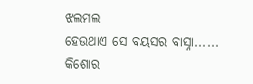ଝଲମଲ
ହେଉଥାଏ ସେ ବୟସର ବାସ୍ନା......
କିଶୋର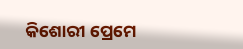କିଶୋରୀ ପ୍ରେମେ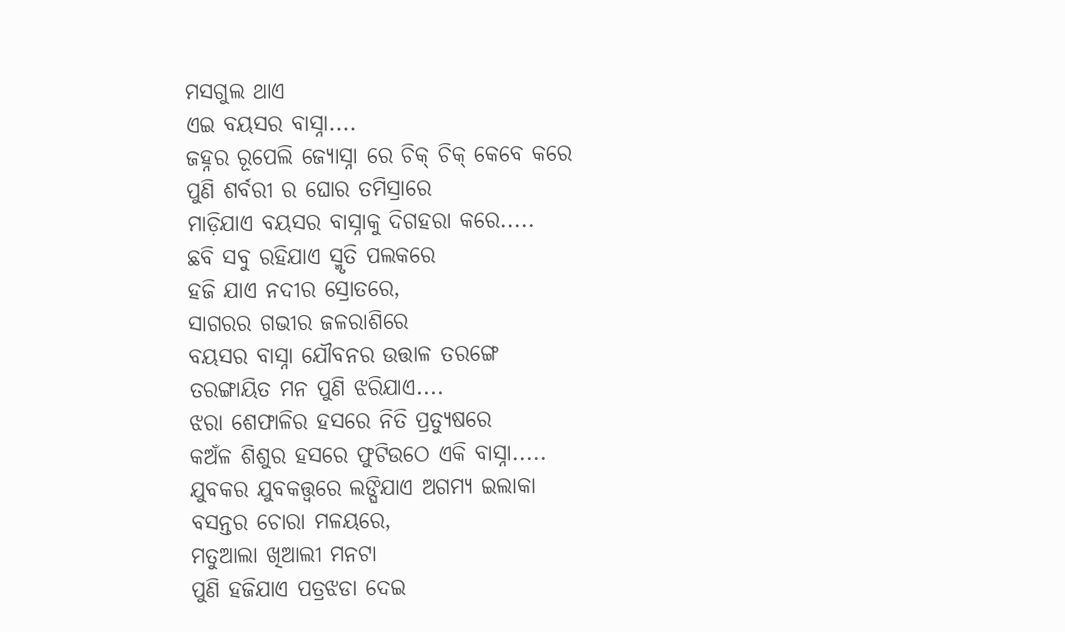ମସଗୁଲ ଥାଏ
ଏଇ ବୟସର ବାସ୍ନା....
ଜହ୍ନର ରୂପେଲି ଜ୍ୟୋସ୍ନା ରେ ଚିକ୍ ଚିକ୍ କେବେ କରେ
ପୁଣି ଶର୍ବରୀ ର ଘୋର ତମିସ୍ରାରେ
ମାଡ଼ିଯାଏ ବୟସର ବାସ୍ନାକୁ ଦିଗହରା କରେ.....
ଛବି ସବୁ ରହିଯାଏ ସ୍ମୃତି ପଲକରେ
ହଜି ଯାଏ ନଦୀର ସ୍ରୋତରେ,
ସାଗରର ଗଭୀର ଜଳରାଶିରେ
ବୟସର ବାସ୍ନା ଯୌବନର ଉତ୍ତାଳ ତରଙ୍ଗେ
ତରଙ୍ଗାୟିତ ମନ ପୁଣି ଝରିଯାଏ....
ଝରା ଶେଫାଳିର ହସରେ ନିତି ପ୍ରତ୍ୟୁଷରେ
କଅଁଳ ଶିଶୁର ହସରେ ଫୁଟିଉଠେ ଏକି ବାସ୍ନା.....
ଯୁବକର ଯୁବକତ୍ତ୍ୱରେ ଲଙ୍ଘିଯାଏ ଅଗମ୍ୟ ଇଲାକା
ବସନ୍ତର ଚୋରା ମଳୟରେ,
ମତୁଆଲା ଖିଆଲୀ ମନଟା
ପୁଣି ହଜିଯାଏ ପତ୍ରଝଡା ଦେଇ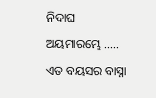ନିଦାଘ ଅୟମାରମ୍ଭେ .....
ଏତ ବୟସର ବାସ୍ନା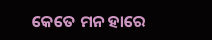କେତେ ମନ ହାରେ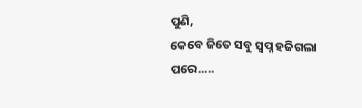ପୁଣି,
କେବେ ଜିତେ ସବୁ ସ୍ବପ୍ନ ହଜିଗଲା ପରେ.....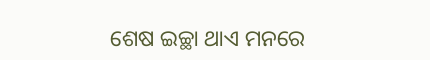ଶେଷ ଇଚ୍ଛା ଥାଏ ମନରେ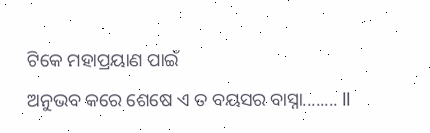ଟିକେ ମହାପ୍ରୟାଣ ପାଇଁ
ଅନୁଭବ କରେ ଶେଷେ ଏ ତ ବୟସର ବାସ୍ନା........ ll